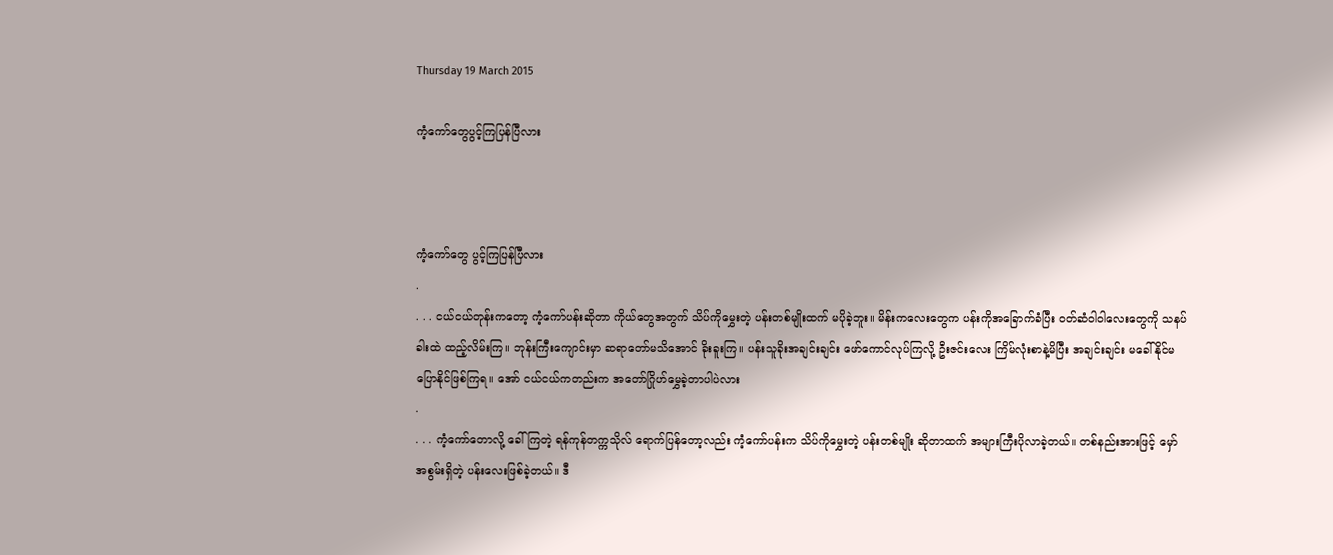Thursday 19 March 2015

ကံ့ကော်တွေပွင့်ကြပြန်ပြီလား



ကံ့ကော်တွေ ပွင့်ကြပြန်ပြီလား
.
. . . ငယ်ငယ်တုန်းကတော့ ကံ့ကော်ပန်းဆိုတာ ကိုယ်တွေအတွက် သိပ်ကိုမွှေးတဲ့ ပန်းတစ်မျိုးထက် မပိုခဲ့ဘူး။ မိန်းကလေးတွေက ပန်းကိုအခြောက်ခံပြီး ဝတ်ဆံဝါဝါလေးတွေကို သနပ်ခါးထဲ ထည့်လိမ်းကြ။ ဘုန်းကြီးကျောင်းမှာ ဆရာတော်မသိအောင် ခိုးခူးကြ။ ပန်းသူခိုးအချင်းချင်း ဖော်ကောင်လုပ်ကြလို့ ဦးဇင်းလေး ကြိမ်လုံးစာနဲ့မိပြီး အချင်းချင်း မခေါ်နိုင်မပြောနိုင်ဖြစ်ကြရ။ အော် ငယ်ငယ်ကတည်းက အတော်ဂြိုဟ်မွှေခဲ့တာပါပဲလား
.
. . . ကံ့ကော်တောလို့ ခေါ်ကြတဲ့ ရန်ကုန်တက္ကသိုလ် ရောက်ပြန်တော့လည်း ကံ့ကော်ပန်းက သိပ်ကိုမွှေးတဲ့ ပန်းတစ်မျိုး ဆိုတာထက် အများကြီးပိုလာခဲ့တယ်။ တစ်နည်းအားဖြင့် မှော်အစွမ်းရှိတဲ့ ပန်းလေးဖြစ်ခဲ့တယ်။ ဒီ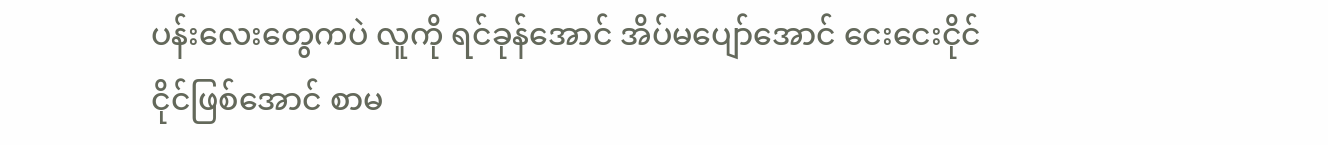ပန်းလေးတွေကပဲ လူကို ရင်ခုန်အောင် အိပ်မပျော်အောင် ငေးငေးငိုင်ငိုင်ဖြစ်အောင် စာမ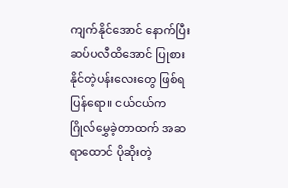ကျက်နိုင်အောင် နောက်ပြီး ဆပ်ပလီထိအောင် ပြုစားနိုင်တဲ့ပန်းလေးတွေ ဖြစ်ရပြန်ရော။ ငယ်ငယ်က ဂြိုလ်မွှေခဲ့တာထက် အဆရာထောင် ပိုဆိုးတဲ့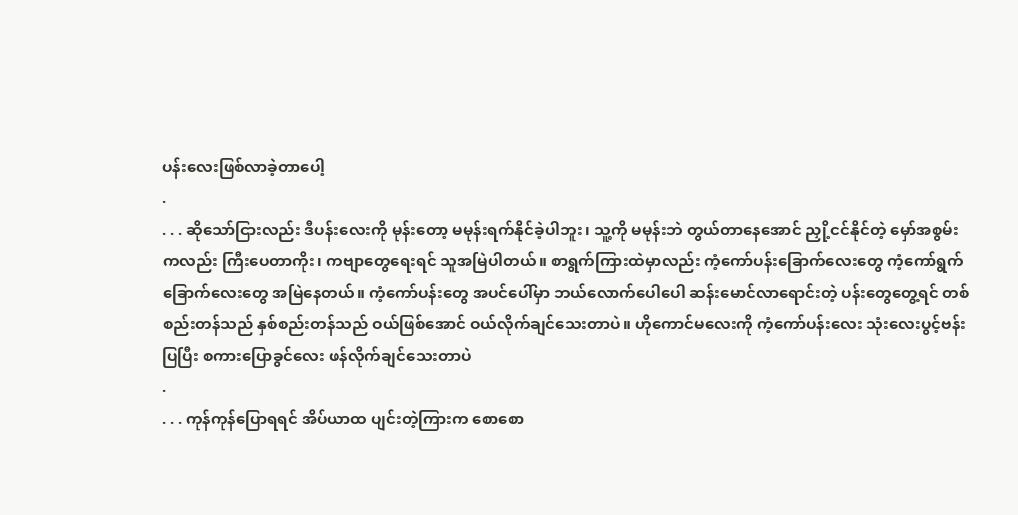ပန်းလေးဖြစ်လာခဲ့တာပေါ့
.
. . . ဆိုသော်ငြားလည်း ဒီပန်းလေးကို မုန်းတော့ မမုန်းရက်နိုင်ခဲ့ပါဘူး၊ သူ့ကို မမုန်းဘဲ တွယ်တာနေအောင် ညှို့ငင်နိုင်တဲ့ မှော်အစွမ်းကလည်း ကြီးပေတာကိုး၊ ကဗျာတွေရေးရင် သူအမြဲပါတယ်။ စာရွက်ကြားထဲမှာလည်း ကံ့ကော်ပန်းခြောက်လေးတွေ ကံ့ကော်ရွက်ခြောက်လေးတွေ အမြဲနေတယ်။ ကံ့ကော်ပန်းတွေ အပင်ပေါ်မှာ ဘယ်လောက်ပေါပေါ ဆန်းမောင်လာရောင်းတဲ့ ပန်းတွေတွေ့ရင် တစ်စည်းတန်သည် နှစ်စည်းတန်သည် ဝယ်ဖြစ်အောင် ဝယ်လိုက်ချင်သေးတာပဲ။ ဟိုကောင်မလေးကို ကံ့ကော်ပန်းလေး သုံးလေးပွင့်ဗန်းပြပြီး စကားပြောခွင်လေး ဖန်လိုက်ချင်သေးတာပဲ
.
. . . ကုန်ကုန်ပြောရရင် အိပ်ယာထ ပျင်းတဲ့ကြားက စောစော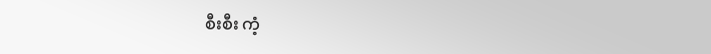စီးစီး ကံ့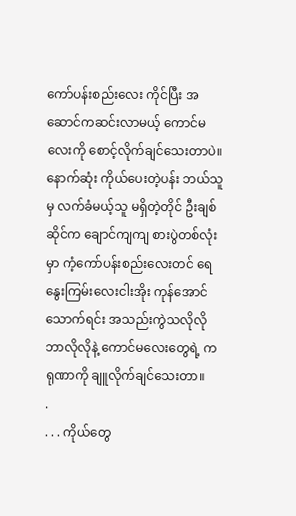ကော်ပန်းစည်းလေး ကိုင်ပြီး အဆောင်ကဆင်းလာမယ့် ကောင်မလေးကို စောင့်လိုက်ချင်သေးတာပဲ။ နောက်ဆုံး ကိုယ်ပေးတဲ့ပန်း ဘယ်သူမှ လက်ခံမယ့်သူ မရှိတဲ့တိုင် ဦးချစ်ဆိုင်က ချောင်ကျကျ စားပွဲတစ်လုံးမှာ ကံ့ကော်ပန်းစည်းလေးတင် ရေနွေးကြမ်းလေးငါးအိုး ကုန်အောင်သောက်ရင်း အသည်းကွဲသလိုလို ဘာလိုလိုနဲ့ ကောင်မလေးတွေရဲ့ ကရုဏာကို ချူလိုက်ချင်သေးတာ။
.
. . . ကိုယ်တွေ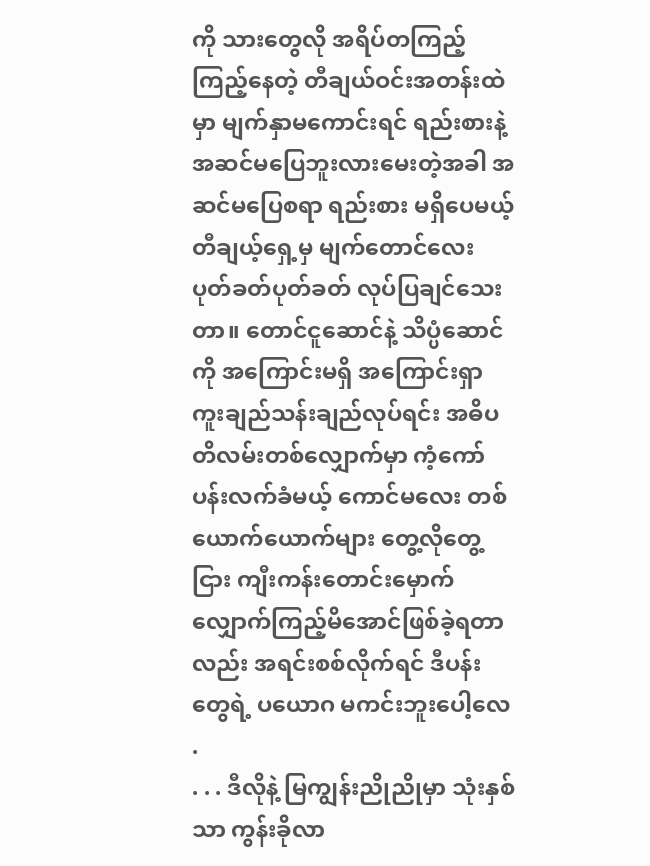ကို သားတွေလို အရိပ်တကြည့်ကြည့်နေတဲ့ တီချယ်ဝင်းအတန်းထဲမှာ မျက်နှာမကောင်းရင် ရည်းစားနဲ့အဆင်မပြေဘူးလားမေးတဲ့အခါ အဆင်မပြေစရာ ရည်းစား မရှိပေမယ့် တီချယ့်ရှေ့မှ မျက်တောင်လေး ပုတ်ခတ်ပုတ်ခတ် လုပ်ပြချင်သေးတာ။ တောင်ငူဆောင်နဲ့ သိပ္ပံဆောင်ကို အကြောင်းမရှိ အကြောင်းရှာ ကူးချည်သန်းချည်လုပ်ရင်း အဓိပတိလမ်းတစ်လျှောက်မှာ ကံ့ကော်ပန်းလက်ခံမယ့် ကောင်မလေး တစ်ယောက်ယောက်များ တွေ့လိုတွေ့ငြား ကျီးကန်းတောင်းမှောက် လျှောက်ကြည့်မိအောင်ဖြစ်ခဲ့ရတာလည်း အရင်းစစ်လိုက်ရင် ဒီပန်းတွေရဲ့ ပယောဂ မကင်းဘူးပေါ့လေ
.
. . . ဒီလိုနဲ့ မြကျွန်းညိုညိုမှာ သုံးနှစ်သာ ကွန်းခိုလာ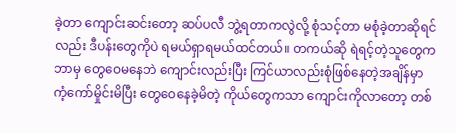ခဲ့တာ ကျောင်းဆင်းတော့ ဆပ်ပလီ ဘွဲ့ရတာကလွဲလို့ စုံသင့်တာ မစုံခဲ့တာဆိုရင်လည်း ဒီပန်းတွေကိုပဲ ရမယ်ရှာရမယ်ထင်တယ်။ တကယ်ဆို ရဲရင့်တဲ့သူတွေက ဘာမှ တွေဝေမနေဘဲ ကျောင်းလည်းပြီး ကြင်ယာလည်းစုံဖြစ်နေတဲ့အချိန်မှာ ကံ့ကော်မှိုင်းမိပြီး တွေဝေနေခဲ့မိတဲ့ ကိုယ်တွေကသာ ကျောင်းကိုလာတော့ တစ်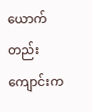ယောက်တည်း ကျောင်းက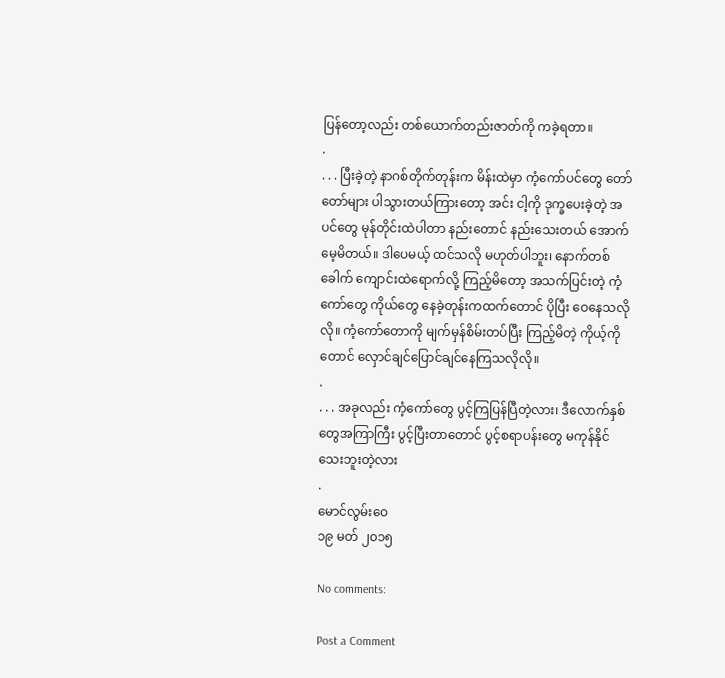ပြန်တော့လည်း တစ်ယောက်တည်းဇာတ်ကို ကခဲ့ရတာ။
.
. . . ပြီးခဲ့တဲ့ နာဂစ်တိုက်တုန်းက မိန်းထဲမှာ ကံ့ကော်ပင်တွေ တော်တော်များ ပါသွားတယ်ကြားတော့ အင်း ငါ့ကို ဒုက္ခပေးခဲ့တဲ့ အပင်တွေ မုန်တိုင်းထဲပါတာ နည်းတောင် နည်းသေးတယ် အောက်မေ့မိတယ်။ ဒါပေမယ့် ထင်သလို မဟုတ်ပါဘူး၊ နောက်တစ်ခေါက် ကျောင်းထဲရောက်လို့ ကြည့်မိတော့ အသက်ပြင်းတဲ့ ကံ့ကော်တွေ ကိုယ်တွေ နေခဲ့တုန်းကထက်တောင် ပိုပြီး ဝေနေသလိုလို။ ကံ့ကော်တောကို မျက်မှန်စိမ်းတပ်ပြီး ကြည့်မိတဲ့ ကိုယ့်ကိုတောင် လှောင်ချင်ပြောင်ချင်နေကြသလိုလို။
.
. . . အခုလည်း ကံ့ကော်တွေ ပွင့်ကြပြန်ပြီတဲ့လား၊ ဒီလောက်နှစ်တွေအကြာကြီး ပွင့်ပြီးတာတောင် ပွင့်စရာပန်းတွေ မကုန်နိုင်သေးဘူးတဲ့လား
.
မောင်လွမ်းဝေ
၁၉ မတ် ၂၀၁၅

No comments:

Post a Comment